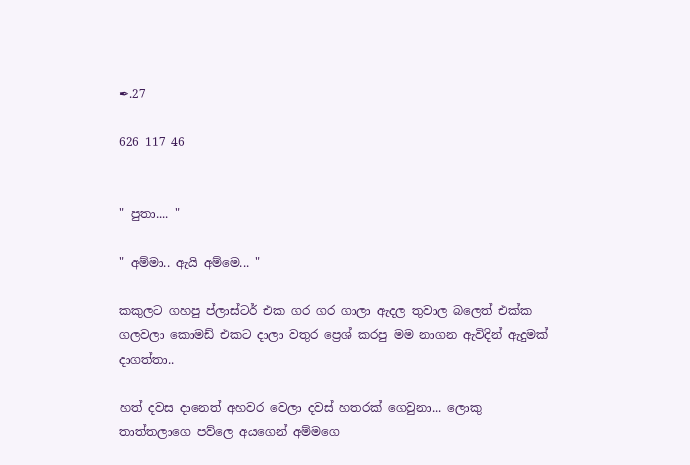✒.27

626 117 46


" පුතා.... "

" අම්මා.. ඇයි අම්මෙ... "

කකුලට ගහපු ප්ලාස්ටර් එක ගර ගර ගාලා ඇදල තුවාල බලෙත් එක්ක ගලවලා කොමඩ් එකට දාලා වතුර ප්‍රෙශ් කරපු මම නාගන ඇවිදින් ඇදුමක් දාගත්තා..

හත් දවස දානෙත් අහවර වෙලා දවස් හතරක් ගෙවුනා... ලොකු තාත්තලාගෙ පව්ලෙ අයගෙන් අම්මගෙ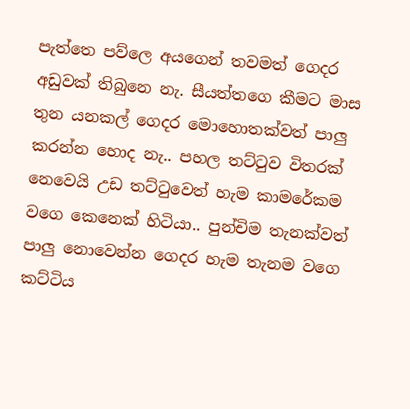පැත්තෙ පව්ලෙ අයගෙන් තවමත් ගෙදර අඩුවක් තිබුනෙ නැ. සීයත්තගෙ කීමට මාස තුන යනකල් ගෙදර මොහොතක්වත් පාලු කරන්න හොද නැ.. පහල තට්ටුව විතරක් නෙවෙයි උඩ තට්ටුවෙත් හැම කාමරේකම වගෙ කෙනෙක් හිටියා.. පුන්චිම තැනක්වත් පාලු නොවෙන්න ගෙදර හැම තැනම වගෙ කට්‍ටිය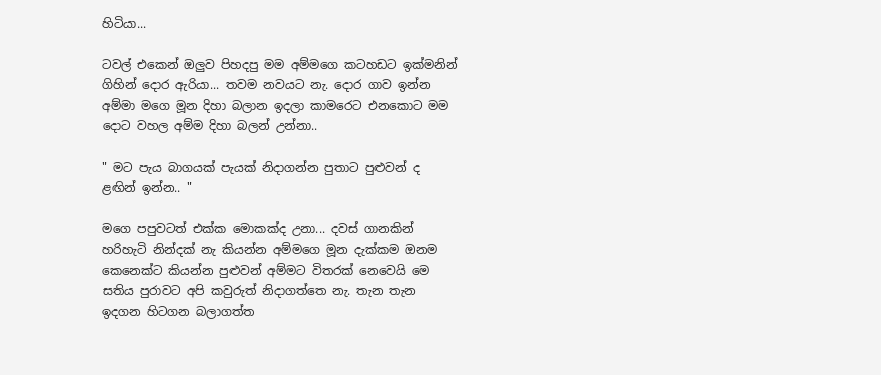හිටියා...

ටවල් එකෙන් ඔලුව පිහදපු මම අම්මගෙ කටහඩට ඉක්මනින් ගිහින් දොර ඇරියා... තවම නවයට නැ. දොර ගාව ඉන්න අම්මා මගෙ මූන දිහා බලාන ඉදලා කාමරෙට එනකොට මම දොට වහල අම්ම දිහා බලන් උන්නා..

" මට පැය බාගයක් පැයක් නිදාගන්න පුතාට පුළුවන් ද ළඟින් ඉන්න.. "

මගෙ පපුවටත් එක්ක මොකක්ද උනා... දවස් ගානකින් හරිහැටි නින්දක් නැ කියන්න අම්මගෙ මූන දැක්කම ඔනම කෙනෙක්ට කියන්න පුළුවන් අම්මට විතරක් නෙවෙයි මෙ සතිය පුරාවට අපි කවුරුත් නිදාගත්තෙ නැ. තැන තැන ඉදගන හිටගන බලාගත්ත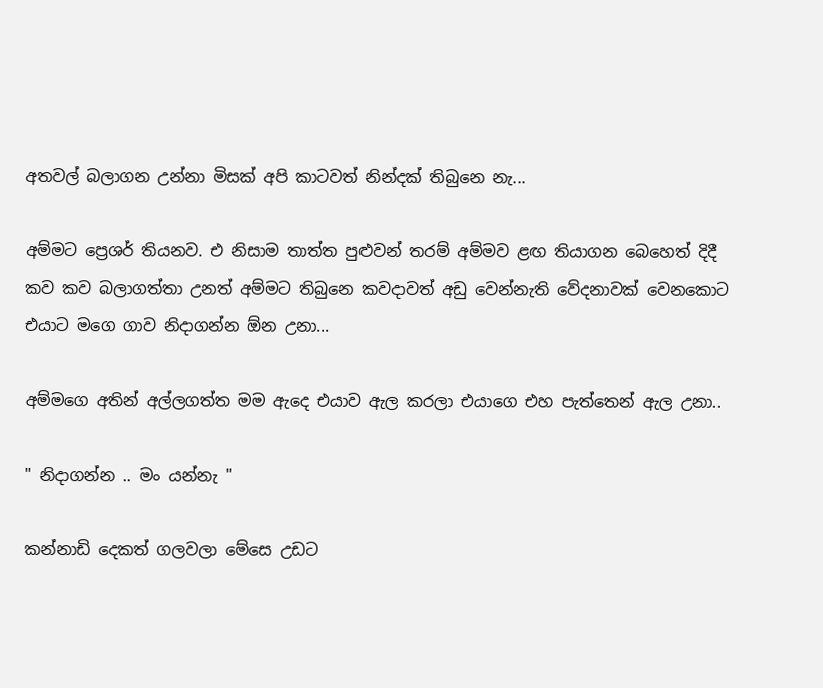අතවල් බලාගන උන්නා මිසක් අපි කාටවත් නින්දක් තිබුනෙ නැ...

අම්මට ප්‍රෙශර් තියනව. එ නිසාම තාත්ත පුළුවන් තරම් අම්මව ළඟ තියාගන බෙහෙත් දිදී කව කව බලාගත්තා උනත් අම්මට තිබුනෙ කවදාවත් අඩු වෙන්නැති වේදනාවක් වෙනකොට එයාට මගෙ ගාව නිදාගන්න ඕන උනා...

අම්මගෙ අතින් අල්ලගත්ත මම ඇදෙ එයාව ඇල කරලා එයාගෙ එහ පැත්තෙන් ඇල උනා..

" නිදාගන්න .. මං යන්නැ "

කන්නාඩි දෙකත් ගලවලා මේසෙ උඩට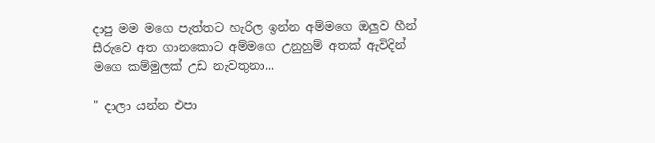දාපු මම මගෙ පැත්තට හැරිල ඉන්න අම්මගෙ ඔලුව හීන් සීරුවෙ අත ගානකොට අම්මගෙ උනුහුම් අතක් ඇවිදින් මගෙ කම්මුලක් උඩ නැවතුනා...

" දාලා යන්න එපා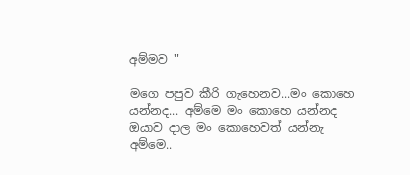අම්මව "

මගෙ පපුව කීරි ගැහෙනව...මං කොහෙ යන්නද... අම්මෙ මං කොහෙ යන්නද ඔයාව දාල මං කොහෙවත් යන්නැ අම්මෙ..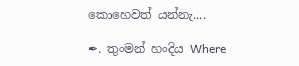කොහෙවත් යන්නැ....

✒. තුංමන් හංදිය Where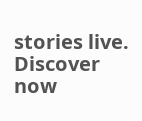stories live. Discover now